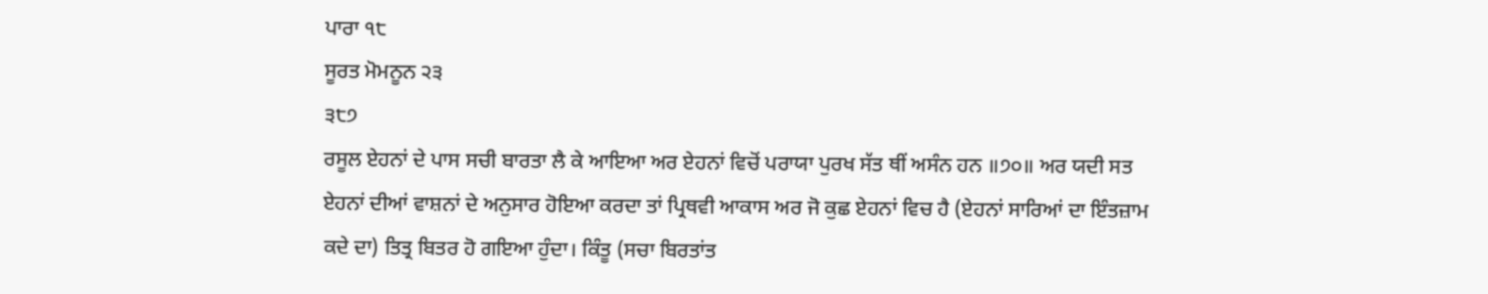ਪਾਰਾ ੧੮
ਸੂਰਤ ਮੋਮਨੂਨ ੨੩
੩੮੭
ਰਸੂਲ ਏਹਨਾਂ ਦੇ ਪਾਸ ਸਚੀ ਬਾਰਤਾ ਲੈ ਕੇ ਆਇਆ ਅਰ ਏਹਨਾਂ ਵਿਚੋਂ ਪਰਾਯਾ ਪੁਰਖ ਸੱਤ ਥੀਂ ਅਸੰਨ ਹਨ ॥੭੦॥ ਅਰ ਯਦੀ ਸਤ ਏਹਨਾਂ ਦੀਆਂ ਵਾਸ਼ਨਾਂ ਦੇ ਅਨੁਸਾਰ ਹੋਇਆ ਕਰਦਾ ਤਾਂ ਪ੍ਰਿਥਵੀ ਆਕਾਸ ਅਰ ਜੋ ਕੁਛ ਏਹਨਾਂ ਵਿਚ ਹੈ (ਏਹਨਾਂ ਸਾਰਿਆਂ ਦਾ ਇੰਤਜ਼ਾਮ ਕਦੇ ਦਾ) ਤਿਤ੍ਰ ਬਿਤਰ ਹੋ ਗਇਆ ਹੁੰਦਾ। ਕਿੰਤੂ (ਸਚਾ ਬਿਰਤਾਂਤ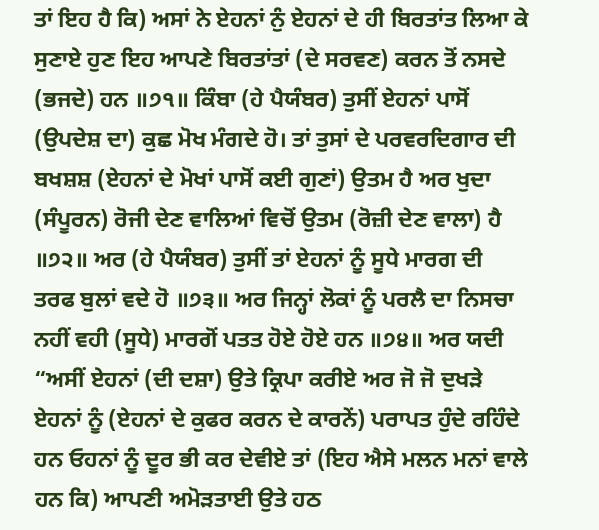ਤਾਂ ਇਹ ਹੈ ਕਿ) ਅਸਾਂ ਨੇ ਏਹਨਾਂ ਨੁੰ ਏਹਨਾਂ ਦੇ ਹੀ ਬਿਰਤਾਂਤ ਲਿਆ ਕੇ ਸੁਣਾਏ ਹੁਣ ਇਹ ਆਪਣੇ ਬਿਰਤਾਂਤਾਂ (ਦੇ ਸਰਵਣ) ਕਰਨ ਤੋਂ ਨਸਦੇ (ਭਜਦੇ) ਹਨ ॥੭੧॥ ਕਿੰਬਾ (ਹੇ ਪੈਯੰਬਰ) ਤੁਸੀਂ ਏਹਨਾਂ ਪਾਸੋਂ (ਉਪਦੇਸ਼ ਦਾ) ਕੁਛ ਮੋਖ ਮੰਗਦੇ ਹੋ। ਤਾਂ ਤੁਸਾਂ ਦੇ ਪਰਵਰਦਿਗਾਰ ਦੀ ਬਖਸ਼ਸ਼ (ਏਹਨਾਂ ਦੇ ਮੋਖਾਂ ਪਾਸੋਂ ਕਈ ਗੁਣਾਂ) ਉਤਮ ਹੈ ਅਰ ਖੁਦਾ (ਸੰਪੂਰਨ) ਰੋਜੀ ਦੇਣ ਵਾਲਿਆਂ ਵਿਚੋਂ ਉਤਮ (ਰੋਜ਼ੀ ਦੇਣ ਵਾਲਾ) ਹੈ ॥੭੨॥ ਅਰ (ਹੇ ਪੈਯੰਬਰ) ਤੁਸੀਂ ਤਾਂ ਏਹਨਾਂ ਨੂੰ ਸੂਧੇ ਮਾਰਗ ਦੀ ਤਰਫ ਬੁਲਾਂ ਵਦੇ ਹੋ ॥੭੩॥ ਅਰ ਜਿਨ੍ਹਾਂ ਲੋਕਾਂ ਨੂੰ ਪਰਲੈ ਦਾ ਨਿਸਚਾ ਨਹੀਂ ਵਹੀ (ਸੂਧੇ) ਮਾਰਗੋਂ ਪਤਤ ਹੋਏ ਹੋਏ ਹਨ ॥੭੪॥ ਅਰ ਯਦੀ “ਅਸੀਂ ਏਹਨਾਂ (ਦੀ ਦਸ਼ਾ) ਉਤੇ ਕ੍ਰਿਪਾ ਕਰੀਏ ਅਰ ਜੋ ਜੋ ਦੁਖੜੇ ਏਹਨਾਂ ਨੂੰ (ਏਹਨਾਂ ਦੇ ਕੁਫਰ ਕਰਨ ਦੇ ਕਾਰਨੇਂ) ਪਰਾਪਤ ਹੁੰਦੇ ਰਹਿੰਦੇ ਹਨ ਓਹਨਾਂ ਨੂੰ ਦੂਰ ਭੀ ਕਰ ਦੇਵੀਏ ਤਾਂ (ਇਹ ਐਸੇ ਮਲਨ ਮਨਾਂ ਵਾਲੇ ਹਨ ਕਿ) ਆਪਣੀ ਅਮੋੜਤਾਈ ਉਤੇ ਹਠ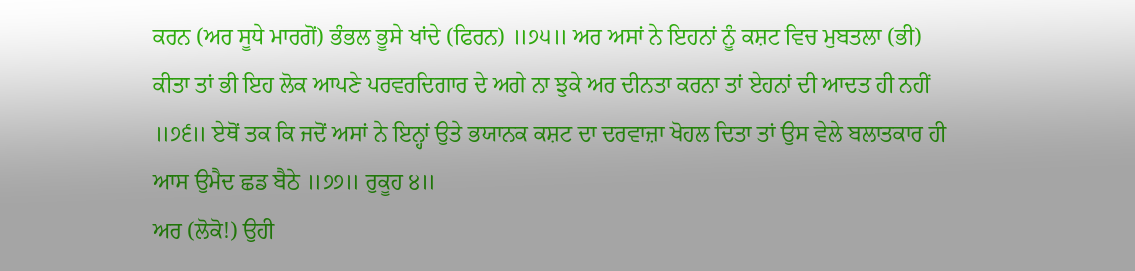ਕਰਨ (ਅਰ ਸੂਧੇ ਮਾਰਗੋਂ) ਭੰਭਲ ਭੂਸੇ ਖਾਂਦੇ (ਫਿਰਨ) ॥੭੫॥ ਅਰ ਅਸਾਂ ਨੇ ਇਹਨਾਂ ਨੂੰ ਕਸ਼ਟ ਵਿਚ ਮੁਬਤਲਾ (ਭੀ) ਕੀਤਾ ਤਾਂ ਭੀ ਇਹ ਲੋਕ ਆਪਣੇ ਪਰਵਰਦਿਗਾਰ ਦੇ ਅਗੇ ਨਾ ਝੁਕੇ ਅਰ ਦੀਨਤਾ ਕਰਨਾ ਤਾਂ ਏਹਨਾਂ ਦੀ ਆਦਤ ਹੀ ਨਹੀਂ ॥੭੬॥ ਏਥੋਂ ਤਕ ਕਿ ਜਦੋਂ ਅਸਾਂ ਨੇ ਇਨ੍ਹਾਂ ਉਤੇ ਭਯਾਨਕ ਕਸ਼ਟ ਦਾ ਦਰਵਾਜ਼ਾ ਖੋਹਲ ਦਿਤਾ ਤਾਂ ਉਸ ਵੇਲੇ ਬਲਾਤਕਾਰ ਹੀ ਆਸ ਉਮੈਦ ਛਡ ਬੈਠੇ ॥੭੭॥ ਰੁਕੂਹ ੪॥
ਅਰ (ਲੋਕੋ!) ਉਹੀ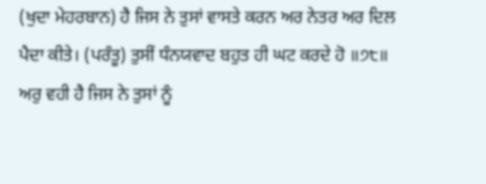(ਖੁਦਾ ਮੇਹਰਬਾਨ) ਹੈ ਜਿਸ ਨੇ ਤੁਸਾਂ ਵਾਸਤੇ ਕਰਨ ਅਰ ਨੇਤਰ ਅਰ ਦਿਲ ਪੈਦਾ ਕੀਤੇ। (ਪਰੰਤੂ) ਤੁਸੀਂ ਧੰਨਯਵਾਦ ਬਹੁਤ ਹੀ ਘਟ ਕਰਦੇ ਹੋ ॥੭੮॥ ਅਰੁ ਵਹੀ ਹੈ ਜਿਸ ਨੇ ਤੁਸਾਂ ਨੂੰ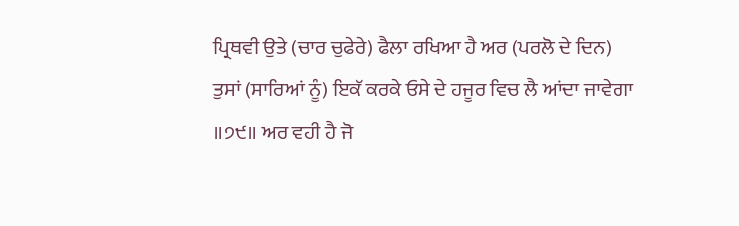ਪ੍ਰਿਥਵੀ ਉਤੇ (ਚਾਰ ਚੁਫੇਰੇ) ਫੈਲਾ ਰਖਿਆ ਹੈ ਅਰ (ਪਰਲੋ ਦੇ ਦਿਨ) ਤੁਸਾਂ (ਸਾਰਿਆਂ ਨੂੰ) ਇਕੱ ਕਰਕੇ ਓਸੇ ਦੇ ਹਜੂਰ ਵਿਚ ਲੈ ਆਂਦਾ ਜਾਵੇਗਾ ॥੭੯॥ ਅਰ ਵਹੀ ਹੈ ਜੋ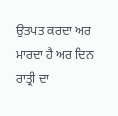ਉਤਪਤ ਕਰਦਾ ਅਰ ਮਾਰਦਾ ਹੈ ਅਰ ਦਿਨ ਰਾਤ੍ਰੀ ਦਾ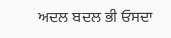ਅਦਲ ਬਦਲ ਭੀ ਓਸਦਾ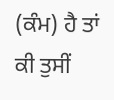(ਕੰਮ) ਹੈ ਤਾਂ ਕੀ ਤੁਸੀਂ